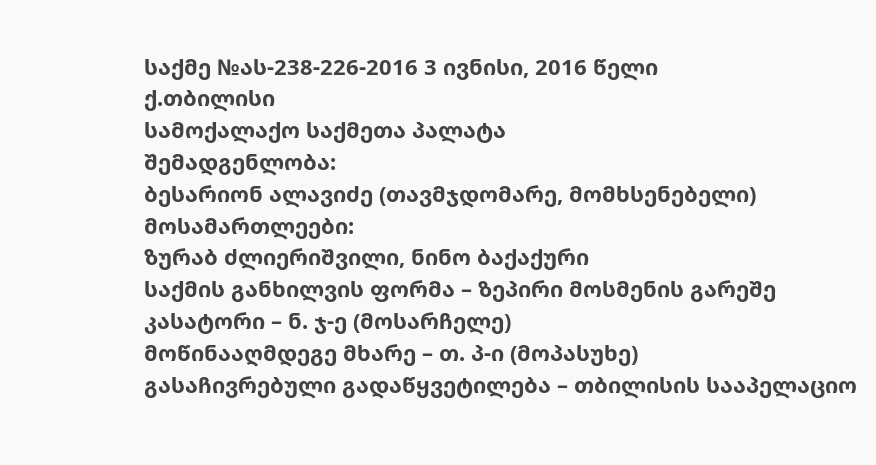საქმე №ას-238-226-2016 3 ივნისი, 2016 წელი
ქ.თბილისი
სამოქალაქო საქმეთა პალატა
შემადგენლობა:
ბესარიონ ალავიძე (თავმჯდომარე, მომხსენებელი)
მოსამართლეები:
ზურაბ ძლიერიშვილი, ნინო ბაქაქური
საქმის განხილვის ფორმა – ზეპირი მოსმენის გარეშე
კასატორი – ნ. ჯ-ე (მოსარჩელე)
მოწინააღმდეგე მხარე – თ. პ-ი (მოპასუხე)
გასაჩივრებული გადაწყვეტილება – თბილისის სააპელაციო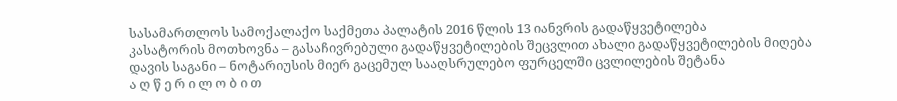სასამართლოს სამოქალაქო საქმეთა პალატის 2016 წლის 13 იანვრის გადაწყვეტილება
კასატორის მოთხოვნა – გასაჩივრებული გადაწყვეტილების შეცვლით ახალი გადაწყვეტილების მიღება
დავის საგანი – ნოტარიუსის მიერ გაცემულ სააღსრულებო ფურცელში ცვლილების შეტანა
ა ღ წ ე რ ი ლ ო ბ ი თ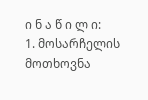ი ნ ა წ ი ლ ი:
1. მოსარჩელის მოთხოვნა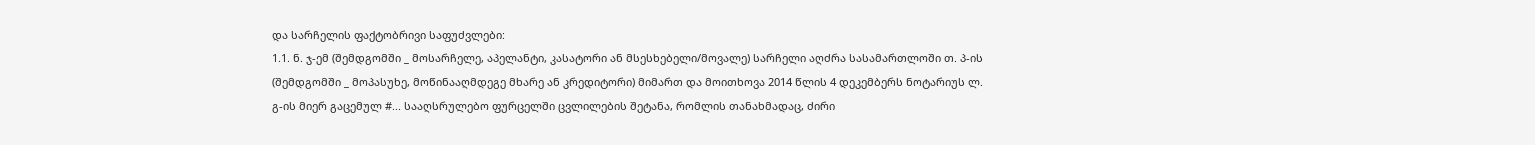და სარჩელის ფაქტობრივი საფუძვლები:
1.1. ნ. ჯ-ემ (შემდგომში _ მოსარჩელე, აპელანტი, კასატორი ან მსესხებელი/მოვალე) სარჩელი აღძრა სასამართლოში თ. პ-ის (შემდგომში _ მოპასუხე, მოწინააღმდეგე მხარე ან კრედიტორი) მიმართ და მოითხოვა 2014 წლის 4 დეკემბერს ნოტარიუს ლ. გ-ის მიერ გაცემულ #... სააღსრულებო ფურცელში ცვლილების შეტანა, რომლის თანახმადაც, ძირი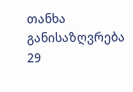თანხა განისაზღვრება 29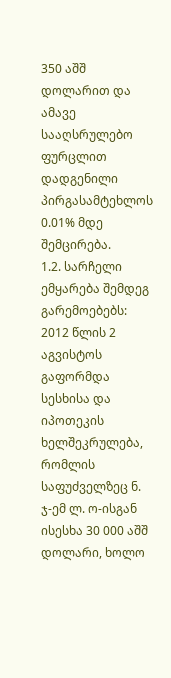350 აშშ დოლარით და ამავე სააღსრულებო ფურცლით დადგენილი პირგასამტეხლოს 0.01% მდე შემცირება.
1.2. სარჩელი ემყარება შემდეგ გარემოებებს: 2012 წლის 2 აგვისტოს გაფორმდა სესხისა და იპოთეკის ხელშეკრულება, რომლის საფუძველზეც ნ. ჯ-ემ ლ. ო-ისგან ისესხა 30 000 აშშ დოლარი, ხოლო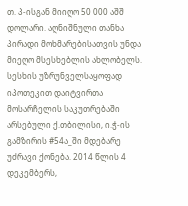თ. პ-ისგან მიიღო 50 000 აშშ დოლარი. აღნიშნული თანხა პირადი მოხმარებისათვის უნდა მიეღო მსესხებლის ახლობელს. სესხის უზრუნველსაყოფად იპოთეკით დაიტვირთა მოსარჩელის საკუთრებაში არსებული ქ.თბილისი, ი.ჭ-ის გამზირის #54ა_ში მდებარე უძრავი ქონება. 2014 წლის 4 დეკემბერს,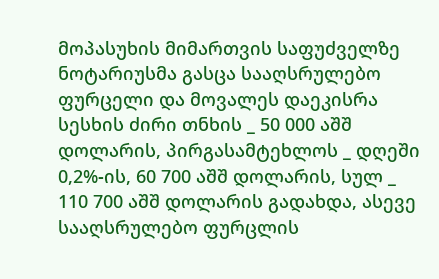მოპასუხის მიმართვის საფუძველზე ნოტარიუსმა გასცა სააღსრულებო ფურცელი და მოვალეს დაეკისრა სესხის ძირი თნხის _ 50 000 აშშ დოლარის, პირგასამტეხლოს _ დღეში 0,2%-ის, 60 700 აშშ დოლარის, სულ _ 110 700 აშშ დოლარის გადახდა, ასევე სააღსრულებო ფურცლის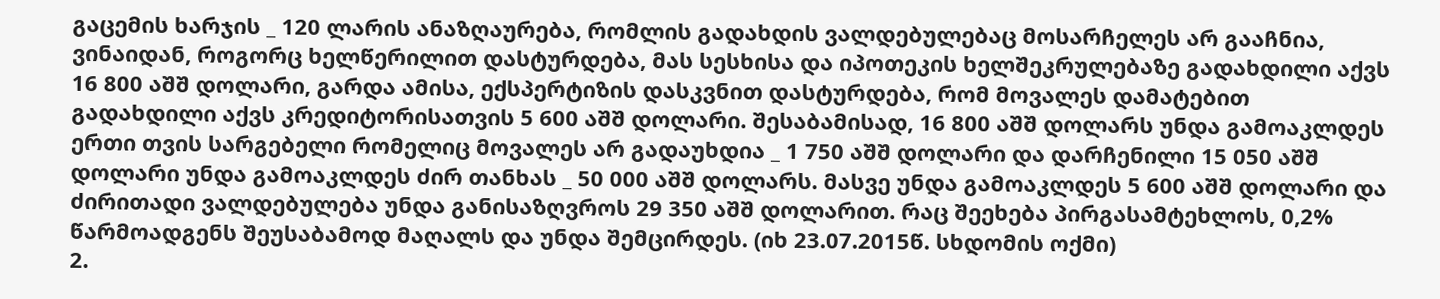გაცემის ხარჯის _ 120 ლარის ანაზღაურება, რომლის გადახდის ვალდებულებაც მოსარჩელეს არ გააჩნია, ვინაიდან, როგორც ხელწერილით დასტურდება, მას სესხისა და იპოთეკის ხელშეკრულებაზე გადახდილი აქვს 16 800 აშშ დოლარი, გარდა ამისა, ექსპერტიზის დასკვნით დასტურდება, რომ მოვალეს დამატებით გადახდილი აქვს კრედიტორისათვის 5 600 აშშ დოლარი. შესაბამისად, 16 800 აშშ დოლარს უნდა გამოაკლდეს ერთი თვის სარგებელი რომელიც მოვალეს არ გადაუხდია _ 1 750 აშშ დოლარი და დარჩენილი 15 050 აშშ დოლარი უნდა გამოაკლდეს ძირ თანხას _ 50 000 აშშ დოლარს. მასვე უნდა გამოაკლდეს 5 600 აშშ დოლარი და ძირითადი ვალდებულება უნდა განისაზღვროს 29 350 აშშ დოლარით. რაც შეეხება პირგასამტეხლოს, 0,2% წარმოადგენს შეუსაბამოდ მაღალს და უნდა შემცირდეს. (იხ 23.07.2015წ. სხდომის ოქმი)
2.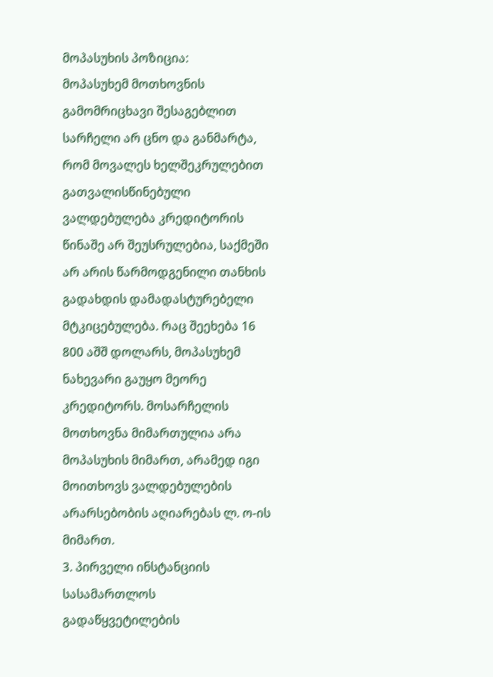მოპასუხის პოზიცია:
მოპასუხემ მოთხოვნის გამომრიცხავი შესაგებლით სარჩელი არ ცნო და განმარტა, რომ მოვალეს ხელშეკრულებით გათვალისწინებული ვალდებულება კრედიტორის წინაშე არ შეუსრულებია, საქმეში არ არის წარმოდგენილი თანხის გადახდის დამადასტურებელი მტკიცებულება. რაც შეეხება 16 800 აშშ დოლარს, მოპასუხემ ნახევარი გაუყო მეორე კრედიტორს. მოსარჩელის მოთხოვნა მიმართულია არა მოპასუხის მიმართ, არამედ იგი მოითხოვს ვალდებულების არარსებობის აღიარებას ლ. ო-ის მიმართ.
3. პირველი ინსტანციის სასამართლოს გადაწყვეტილების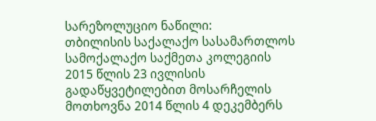სარეზოლუციო ნაწილი:
თბილისის საქალაქო სასამართლოს სამოქალაქო საქმეთა კოლეგიის 2015 წლის 23 ივლისის გადაწყვეტილებით მოსარჩელის მოთხოვნა 2014 წლის 4 დეკემბერს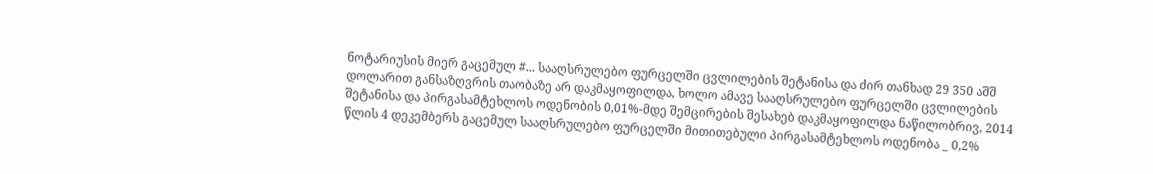ნოტარიუსის მიერ გაცემულ #... სააღსრულებო ფურცელში ცვლილების შეტანისა და ძირ თანხად 29 350 აშშ დოლარით განსაზღვრის თაობაზე არ დაკმაყოფილდა, ხოლო ამავე სააღსრულებო ფურცელში ცვლილების შეტანისა და პირგასამტეხლოს ოდენობის 0,01%-მდე შემცირების შესახებ დაკმაყოფილდა ნაწილობრივ, 2014 წლის 4 დეკემბერს გაცემულ სააღსრულებო ფურცელში მითითებული პირგასამტეხლოს ოდენობა _ 0,2%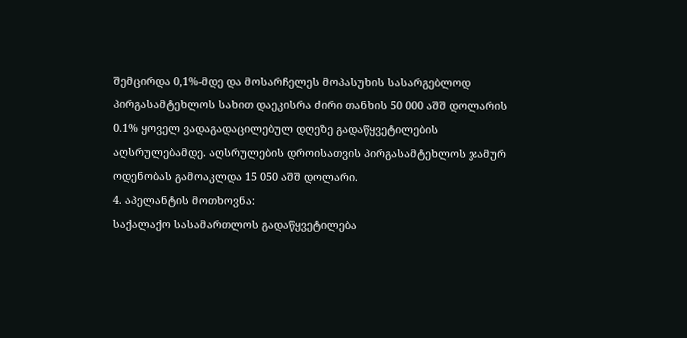შემცირდა 0,1%-მდე და მოსარჩელეს მოპასუხის სასარგებლოდ პირგასამტეხლოს სახით დაეკისრა ძირი თანხის 50 000 აშშ დოლარის 0.1% ყოველ ვადაგადაცილებულ დღეზე გადაწყვეტილების აღსრულებამდე. აღსრულების დროისათვის პირგასამტეხლოს ჯამურ ოდენობას გამოაკლდა 15 050 აშშ დოლარი.
4. აპელანტის მოთხოვნა:
საქალაქო სასამართლოს გადაწყვეტილება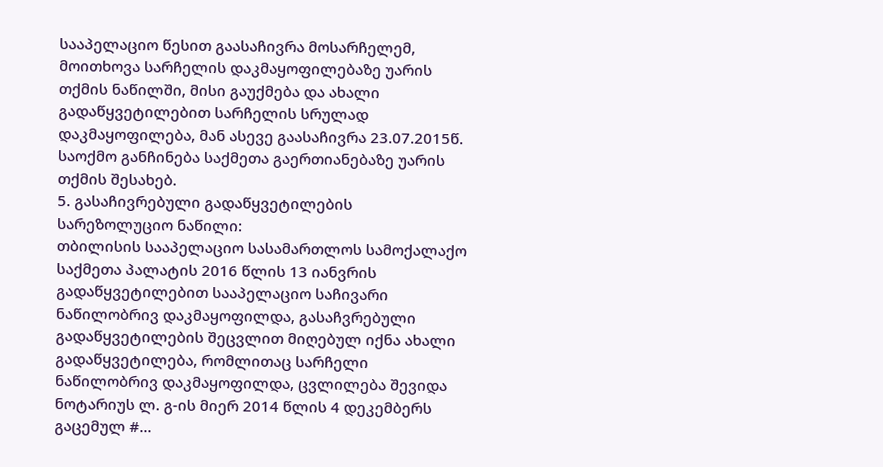სააპელაციო წესით გაასაჩივრა მოსარჩელემ, მოითხოვა სარჩელის დაკმაყოფილებაზე უარის თქმის ნაწილში, მისი გაუქმება და ახალი გადაწყვეტილებით სარჩელის სრულად დაკმაყოფილება, მან ასევე გაასაჩივრა 23.07.2015წ. საოქმო განჩინება საქმეთა გაერთიანებაზე უარის თქმის შესახებ.
5. გასაჩივრებული გადაწყვეტილების სარეზოლუციო ნაწილი:
თბილისის სააპელაციო სასამართლოს სამოქალაქო საქმეთა პალატის 2016 წლის 13 იანვრის გადაწყვეტილებით სააპელაციო საჩივარი ნაწილობრივ დაკმაყოფილდა, გასაჩვრებული გადაწყვეტილების შეცვლით მიღებულ იქნა ახალი გადაწყვეტილება, რომლითაც სარჩელი ნაწილობრივ დაკმაყოფილდა, ცვლილება შევიდა ნოტარიუს ლ. გ-ის მიერ 2014 წლის 4 დეკემბერს გაცემულ #...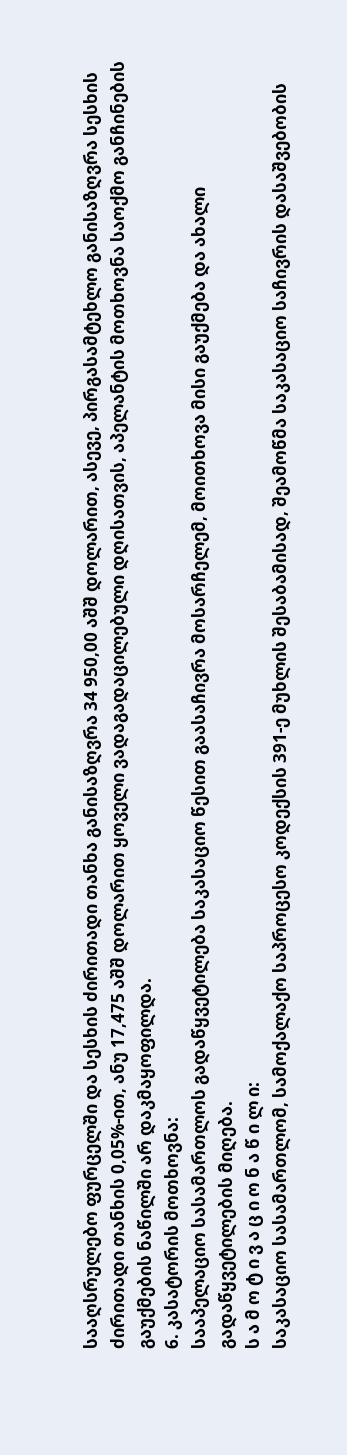სააღსრულებო ფურცელში და სესხის ძირითადი თანხა განისაზღვრა 34 950,00 აშშ დოლარით, ასევე, პირგასამტეხლო განისაზღვრა სესხის ძირითადი თანხის 0,05%-ით, ანუ 17,475 აშშ დოლარით ყოველი ვადაგადაცილებული დღისათვის, აპელანტის მოთხოვნა საოქმო განჩინების გაუქმების ნაწილში არ დაკმაყოფილდა.
6. კასატორის მოთხოვნა:
სააპელაციო სასამართლოს გადაწყვეტილება საკასაციო წესით გაასაჩივრა მოსარჩელემ, მოითხოვა მისი გაუქმება და ახალი გადაწყვეტილების მიღება.
ს ა მ ო ტ ი ვ ა ც ი ო ნ ა წ ი ლ ი:
საკასაციო სასამართლომ, სამოქალაქო საპროცესო კოდექსის 391-ე მუხლის შესაბამისად, შეამოწმა საკასაციო საჩივრის დასაშვებობის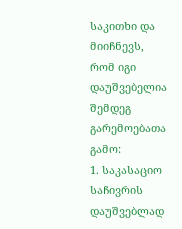საკითხი და მიიჩნევს, რომ იგი დაუშვებელია შემდეგ გარემოებათა გამო:
1. საკასაციო საჩივრის დაუშვებლად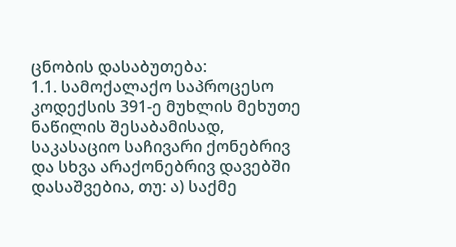ცნობის დასაბუთება:
1.1. სამოქალაქო საპროცესო კოდექსის 391-ე მუხლის მეხუთე ნაწილის შესაბამისად, საკასაციო საჩივარი ქონებრივ და სხვა არაქონებრივ დავებში დასაშვებია, თუ: ა) საქმე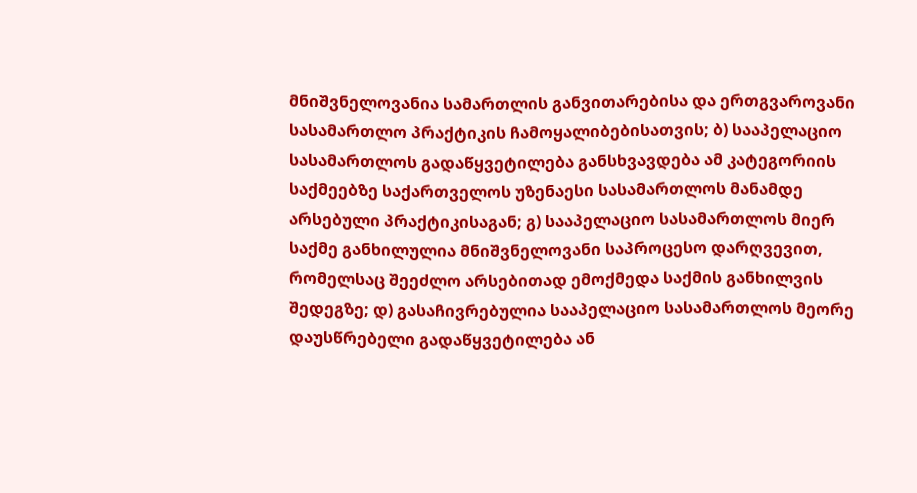მნიშვნელოვანია სამართლის განვითარებისა და ერთგვაროვანი სასამართლო პრაქტიკის ჩამოყალიბებისათვის; ბ) სააპელაციო სასამართლოს გადაწყვეტილება განსხვავდება ამ კატეგორიის საქმეებზე საქართველოს უზენაესი სასამართლოს მანამდე არსებული პრაქტიკისაგან; გ) სააპელაციო სასამართლოს მიერ საქმე განხილულია მნიშვნელოვანი საპროცესო დარღვევით, რომელსაც შეეძლო არსებითად ემოქმედა საქმის განხილვის შედეგზე; დ) გასაჩივრებულია სააპელაციო სასამართლოს მეორე დაუსწრებელი გადაწყვეტილება ან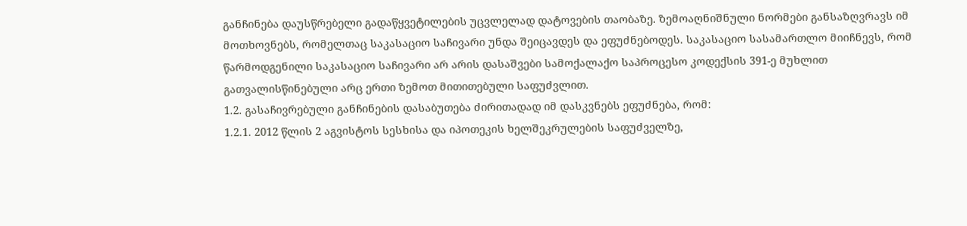განჩინება დაუსწრებელი გადაწყვეტილების უცვლელად დატოვების თაობაზე. ზემოაღნიშნული ნორმები განსაზღვრავს იმ მოთხოვნებს, რომელთაც საკასაციო საჩივარი უნდა შეიცავდეს და ეფუძნებოდეს. საკასაციო სასამართლო მიიჩნევს, რომ წარმოდგენილი საკასაციო საჩივარი არ არის დასაშვები სამოქალაქო საპროცესო კოდექსის 391-ე მუხლით გათვალისწინებული არც ერთი ზემოთ მითითებული საფუძვლით.
1.2. გასაჩივრებული განჩინების დასაბუთება ძირითადად იმ დასკვნებს ეფუძნება, რომ:
1.2.1. 2012 წლის 2 აგვისტოს სესხისა და იპოთეკის ხელშეკრულების საფუძველზე,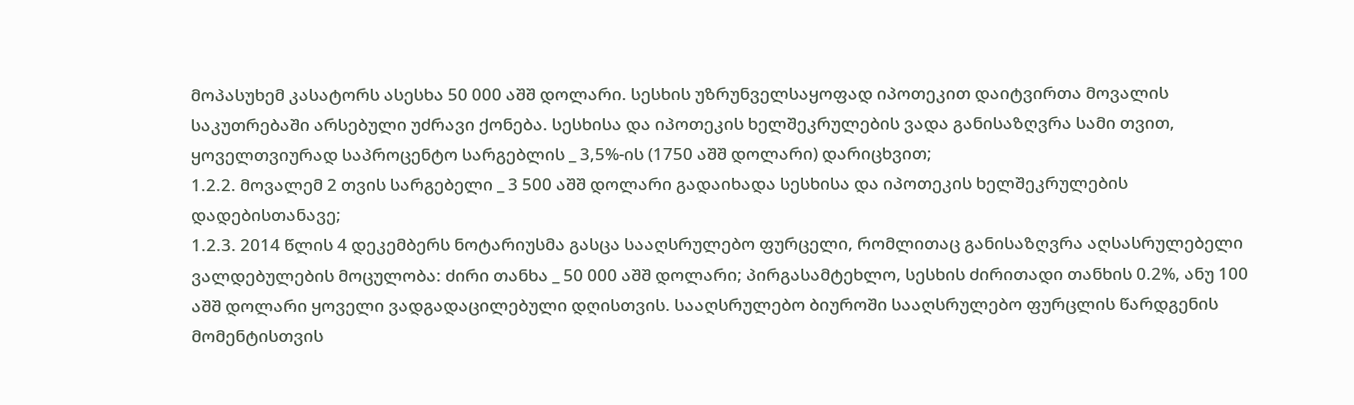მოპასუხემ კასატორს ასესხა 50 000 აშშ დოლარი. სესხის უზრუნველსაყოფად იპოთეკით დაიტვირთა მოვალის საკუთრებაში არსებული უძრავი ქონება. სესხისა და იპოთეკის ხელშეკრულების ვადა განისაზღვრა სამი თვით, ყოველთვიურად საპროცენტო სარგებლის _ 3,5%-ის (1750 აშშ დოლარი) დარიცხვით;
1.2.2. მოვალემ 2 თვის სარგებელი _ 3 500 აშშ დოლარი გადაიხადა სესხისა და იპოთეკის ხელშეკრულების დადებისთანავე;
1.2.3. 2014 წლის 4 დეკემბერს ნოტარიუსმა გასცა სააღსრულებო ფურცელი, რომლითაც განისაზღვრა აღსასრულებელი ვალდებულების მოცულობა: ძირი თანხა _ 50 000 აშშ დოლარი; პირგასამტეხლო, სესხის ძირითადი თანხის 0.2%, ანუ 100 აშშ დოლარი ყოველი ვადგადაცილებული დღისთვის. სააღსრულებო ბიუროში სააღსრულებო ფურცლის წარდგენის მომენტისთვის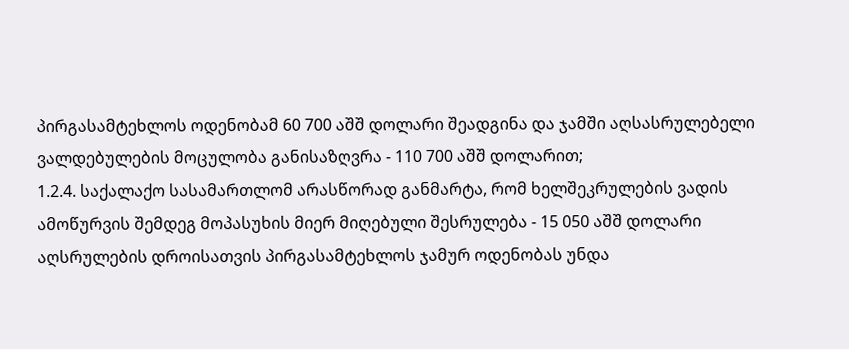პირგასამტეხლოს ოდენობამ 60 700 აშშ დოლარი შეადგინა და ჯამში აღსასრულებელი ვალდებულების მოცულობა განისაზღვრა - 110 700 აშშ დოლარით;
1.2.4. საქალაქო სასამართლომ არასწორად განმარტა, რომ ხელშეკრულების ვადის ამოწურვის შემდეგ მოპასუხის მიერ მიღებული შესრულება - 15 050 აშშ დოლარი აღსრულების დროისათვის პირგასამტეხლოს ჯამურ ოდენობას უნდა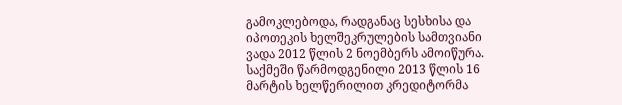გამოკლებოდა, რადგანაც სესხისა და იპოთეკის ხელშეკრულების სამთვიანი ვადა 2012 წლის 2 ნოემბერს ამოიწურა. საქმეში წარმოდგენილი 2013 წლის 16 მარტის ხელწერილით კრედიტორმა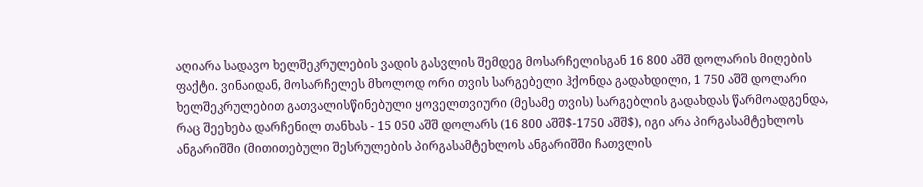აღიარა სადავო ხელშეკრულების ვადის გასვლის შემდეგ მოსარჩელისგან 16 800 აშშ დოლარის მიღების ფაქტი. ვინაიდან, მოსარჩელეს მხოლოდ ორი თვის სარგებელი ჰქონდა გადახდილი, 1 750 აშშ დოლარი ხელშეკრულებით გათვალისწინებული ყოველთვიური (მესამე თვის) სარგებლის გადახდას წარმოადგენდა, რაც შეეხება დარჩენილ თანხას - 15 050 აშშ დოლარს (16 800 აშშ$-1750 აშშ$), იგი არა პირგასამტეხლოს ანგარიშში (მითითებული შესრულების პირგასამტეხლოს ანგარიშში ჩათვლის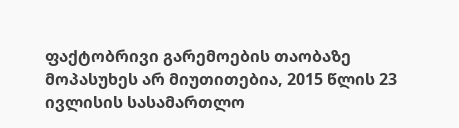ფაქტობრივი გარემოების თაობაზე მოპასუხეს არ მიუთითებია, 2015 წლის 23 ივლისის სასამართლო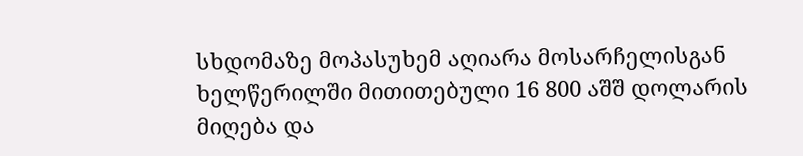სხდომაზე მოპასუხემ აღიარა მოსარჩელისგან ხელწერილში მითითებული 16 800 აშშ დოლარის მიღება და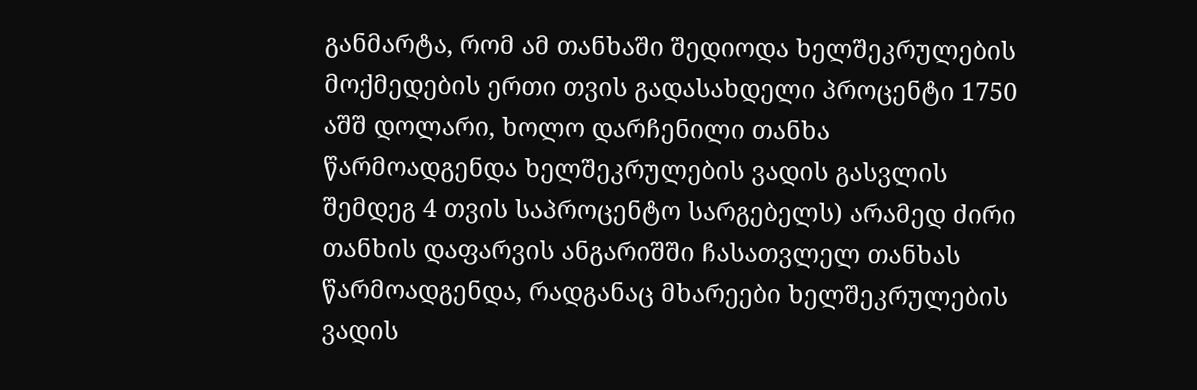განმარტა, რომ ამ თანხაში შედიოდა ხელშეკრულების მოქმედების ერთი თვის გადასახდელი პროცენტი 1750 აშშ დოლარი, ხოლო დარჩენილი თანხა წარმოადგენდა ხელშეკრულების ვადის გასვლის შემდეგ 4 თვის საპროცენტო სარგებელს) არამედ ძირი თანხის დაფარვის ანგარიშში ჩასათვლელ თანხას წარმოადგენდა, რადგანაც მხარეები ხელშეკრულების ვადის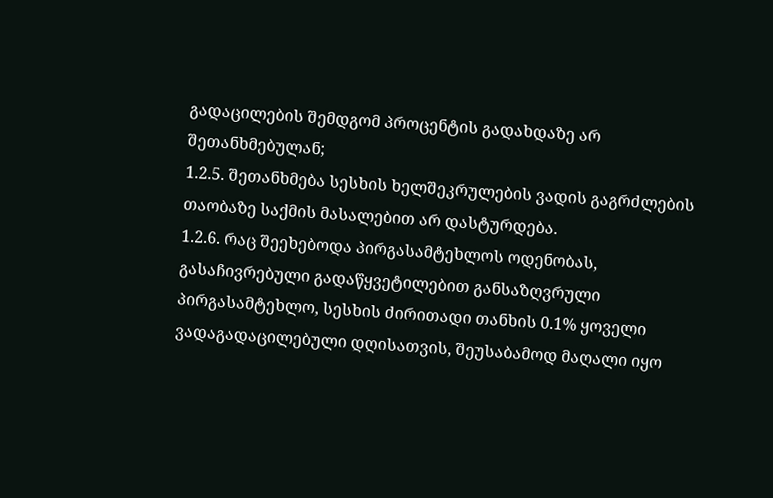გადაცილების შემდგომ პროცენტის გადახდაზე არ შეთანხმებულან;
1.2.5. შეთანხმება სესხის ხელშეკრულების ვადის გაგრძლების თაობაზე საქმის მასალებით არ დასტურდება.
1.2.6. რაც შეეხებოდა პირგასამტეხლოს ოდენობას, გასაჩივრებული გადაწყვეტილებით განსაზღვრული პირგასამტეხლო, სესხის ძირითადი თანხის 0.1% ყოველი ვადაგადაცილებული დღისათვის, შეუსაბამოდ მაღალი იყო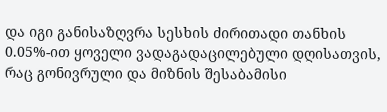და იგი განისაზღვრა სესხის ძირითადი თანხის 0.05%-ით ყოველი ვადაგადაცილებული დღისათვის, რაც გონივრული და მიზნის შესაბამისი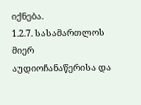იქნება.
1.2.7. სასამართლოს მიერ აუდიოჩანაწერისა და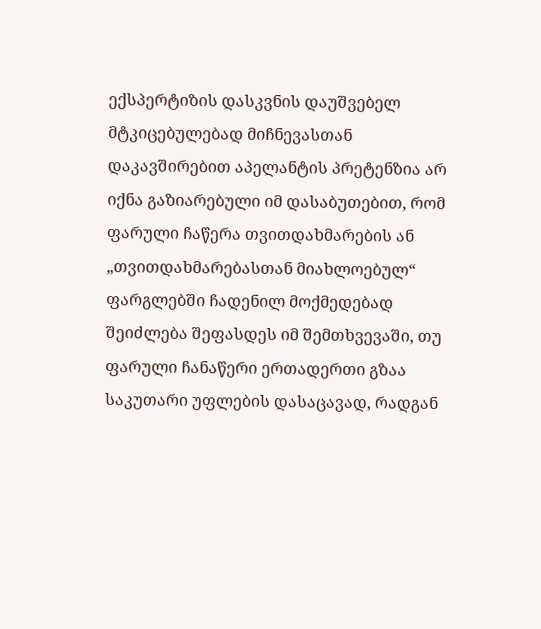ექსპერტიზის დასკვნის დაუშვებელ მტკიცებულებად მიჩნევასთან დაკავშირებით აპელანტის პრეტენზია არ იქნა გაზიარებული იმ დასაბუთებით, რომ ფარული ჩაწერა თვითდახმარების ან „თვითდახმარებასთან მიახლოებულ“ ფარგლებში ჩადენილ მოქმედებად შეიძლება შეფასდეს იმ შემთხვევაში, თუ ფარული ჩანაწერი ერთადერთი გზაა საკუთარი უფლების დასაცავად, რადგან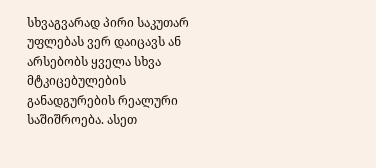სხვაგვარად პირი საკუთარ უფლებას ვერ დაიცავს ან არსებობს ყველა სხვა მტკიცებულების განადგურების რეალური საშიშროება. ასეთ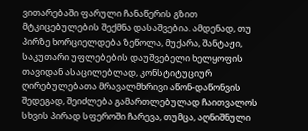ვითარებაში ფარული ჩანაწერის გზით მტკიცებულების შექმნა დასაშვებია. ამდენად, თუ პირზე ხორციელდება ზეწოლა, მუქარა, შანტაჟი, საკუთარი უფლებების დაუშვებელი ხელყოფის თავიდან ასაცილებლად, კონსტიტუციურ ღირებულებათა მრავალმხრივი აწონ-დაწონვის შედეგად, შეიძლება გამართლებულად ჩაითვალოს სხვის პირად სფეროში ჩარევა, თუმცა, აღნიშნული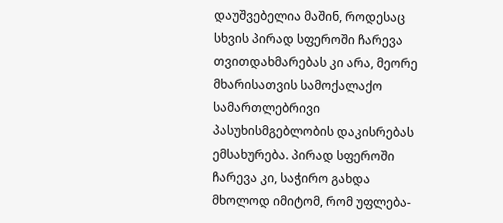დაუშვებელია მაშინ, როდესაც სხვის პირად სფეროში ჩარევა თვითდახმარებას კი არა, მეორე მხარისათვის სამოქალაქო სამართლებრივი პასუხისმგებლობის დაკისრებას ემსახურება. პირად სფეროში ჩარევა კი, საჭირო გახდა მხოლოდ იმიტომ, რომ უფლება-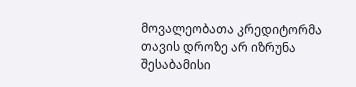მოვალეობათა კრედიტორმა თავის დროზე არ იზრუნა შესაბამისი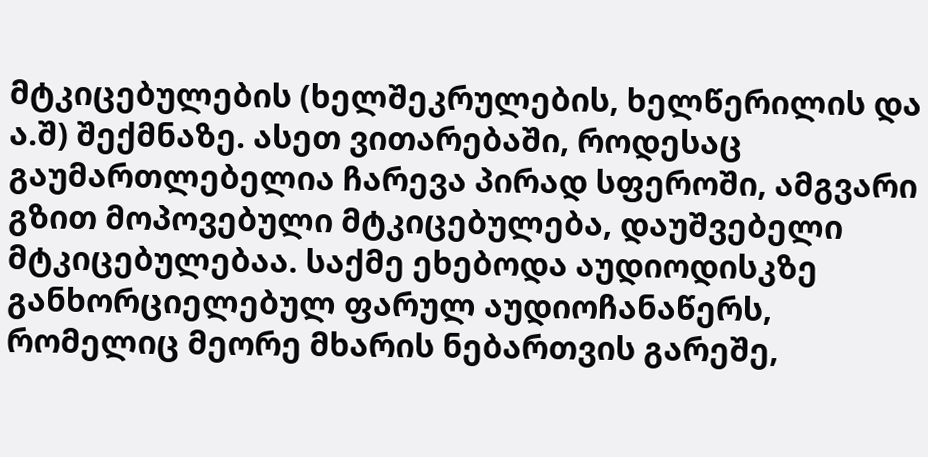მტკიცებულების (ხელშეკრულების, ხელწერილის და ა.შ) შექმნაზე. ასეთ ვითარებაში, როდესაც გაუმართლებელია ჩარევა პირად სფეროში, ამგვარი გზით მოპოვებული მტკიცებულება, დაუშვებელი მტკიცებულებაა. საქმე ეხებოდა აუდიოდისკზე განხორციელებულ ფარულ აუდიოჩანაწერს, რომელიც მეორე მხარის ნებართვის გარეშე,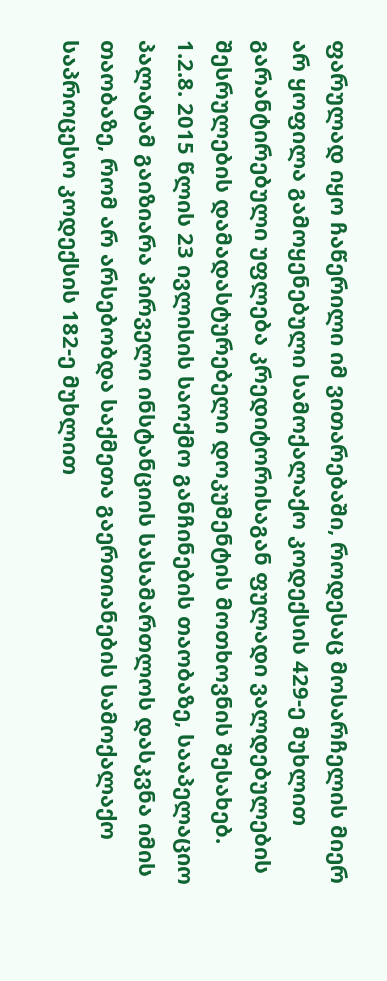ფარულად იყო ჩაწერილი იმ ვითარებაში, როდესაც მოსარჩელის მიერ არ ყოფილა გამოყენებული სამოქალაქო კოდექსის 429-ე მუხლით გარანტირებული უფლება კრედიტორისაგან ფულადი ვალდებულების შესრულების დამადასტურებელი დოკუმენტის მოთხოვნის შესახებ.
1.2.8. 2015 წლის 23 ივლისის საოქმო განჩინების თაობაზე, სააპელაციო პალატამ გაიზიარა პირველი ინსტანციის სასამართლოს დასკვნა იმის თაობაზე, რომ არ არსებობდა საქმეთა გაერთიანების სამოქალაქო საპროცესო კოდექსის 182-ე მუხლით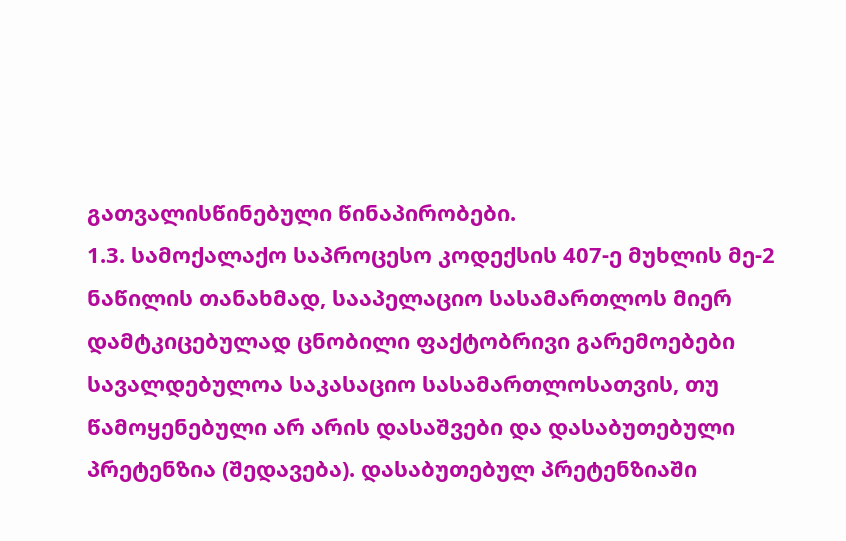გათვალისწინებული წინაპირობები.
1.3. სამოქალაქო საპროცესო კოდექსის 407-ე მუხლის მე-2 ნაწილის თანახმად, სააპელაციო სასამართლოს მიერ დამტკიცებულად ცნობილი ფაქტობრივი გარემოებები სავალდებულოა საკასაციო სასამართლოსათვის, თუ წამოყენებული არ არის დასაშვები და დასაბუთებული პრეტენზია (შედავება). დასაბუთებულ პრეტენზიაში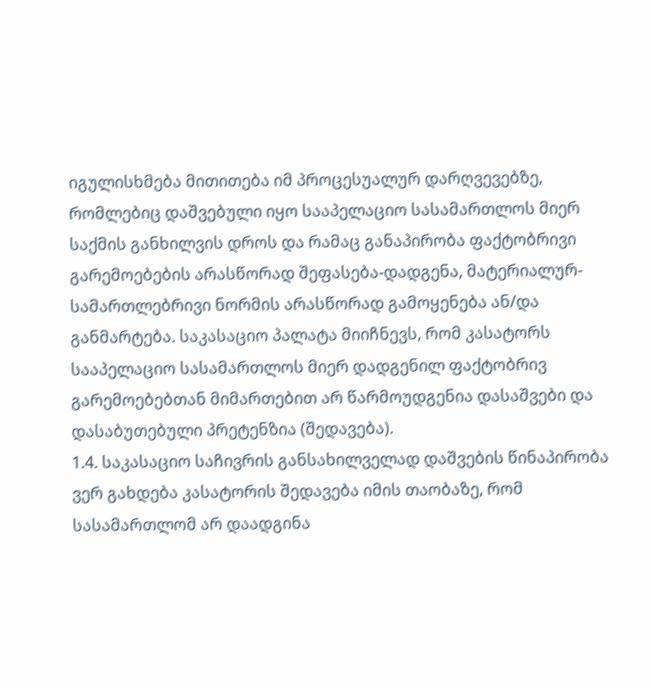იგულისხმება მითითება იმ პროცესუალურ დარღვევებზე, რომლებიც დაშვებული იყო სააპელაციო სასამართლოს მიერ საქმის განხილვის დროს და რამაც განაპირობა ფაქტობრივი გარემოებების არასწორად შეფასება-დადგენა, მატერიალურ-სამართლებრივი ნორმის არასწორად გამოყენება ან/და განმარტება. საკასაციო პალატა მიიჩნევს, რომ კასატორს სააპელაციო სასამართლოს მიერ დადგენილ ფაქტობრივ გარემოებებთან მიმართებით არ წარმოუდგენია დასაშვები და დასაბუთებული პრეტენზია (შედავება).
1.4. საკასაციო საჩივრის განსახილველად დაშვების წინაპირობა ვერ გახდება კასატორის შედავება იმის თაობაზე, რომ სასამართლომ არ დაადგინა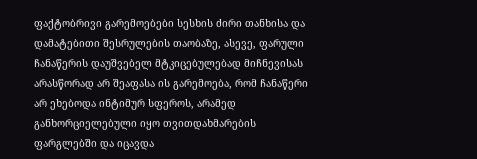ფაქტობრივი გარემოებები სესხის ძირი თანხისა და დამატებითი შესრულების თაობაზე, ასევე, ფარული ჩანაწერის დაუშვებელ მტკიცებულებად მიჩნევისას არასწორად არ შეაფასა ის გარემოება, რომ ჩანაწერი არ ეხებოდა ინტიმურ სფეროს, არამედ განხორციელებული იყო თვითდახმარების ფარგლებში და იცავდა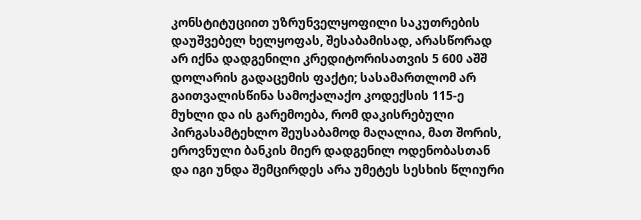კონსტიტუციით უზრუნველყოფილი საკუთრების დაუშვებელ ხელყოფას, შესაბამისად, არასწორად არ იქნა დადგენილი კრედიტორისათვის 5 600 აშშ დოლარის გადაცემის ფაქტი; სასამართლომ არ გაითვალისწინა სამოქალაქო კოდექსის 115-ე მუხლი და ის გარემოება, რომ დაკისრებული პირგასამტეხლო შეუსაბამოდ მაღალია, მათ შორის, ეროვნული ბანკის მიერ დადგენილ ოდენობასთან და იგი უნდა შემცირდეს არა უმეტეს სესხის წლიური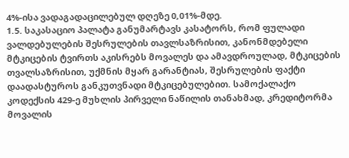4%-ისა ვადაგადაცილებულ დღეზე 0,01%-მდე.
1.5. საკასაციო პალატა განუმარტავს კასატორს, რომ ფულადი ვალდებულების შესრულების თავლსაზრისით, კანონმდებელი მტკიცების ტვირთს აკისრებს მოვალეს და ამავდროულად, მტკიცების თვალსაზრისით, უქმნის მყარ გარანტიას, შესრულების ფაქტი დაადასტუროს განკუთვნადი მტკიცებულებით. სამოქალაქო კოდექსის 429-ე მუხლის პირველი ნაწილის თანახმად, კრედიტორმა მოვალის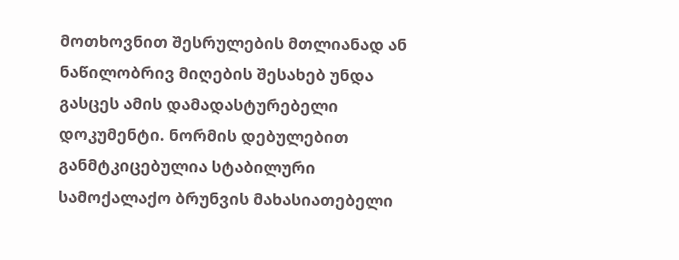მოთხოვნით შესრულების მთლიანად ან ნაწილობრივ მიღების შესახებ უნდა გასცეს ამის დამადასტურებელი დოკუმენტი. ნორმის დებულებით განმტკიცებულია სტაბილური სამოქალაქო ბრუნვის მახასიათებელი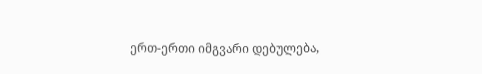ერთ-ერთი იმგვარი დებულება,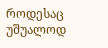როდესაც უშუალოდ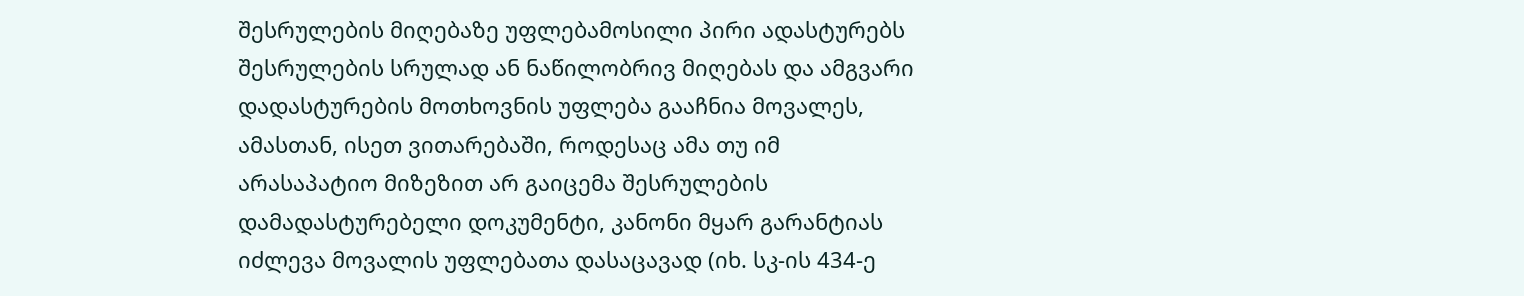შესრულების მიღებაზე უფლებამოსილი პირი ადასტურებს შესრულების სრულად ან ნაწილობრივ მიღებას და ამგვარი დადასტურების მოთხოვნის უფლება გააჩნია მოვალეს, ამასთან, ისეთ ვითარებაში, როდესაც ამა თუ იმ არასაპატიო მიზეზით არ გაიცემა შესრულების დამადასტურებელი დოკუმენტი, კანონი მყარ გარანტიას იძლევა მოვალის უფლებათა დასაცავად (იხ. სკ-ის 434-ე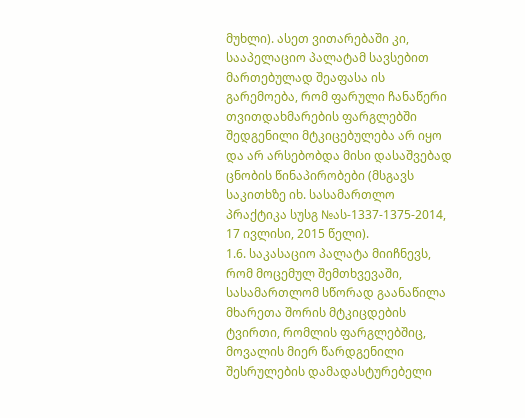მუხლი). ასეთ ვითარებაში კი, სააპელაციო პალატამ სავსებით მართებულად შეაფასა ის გარემოება, რომ ფარული ჩანაწერი თვითდახმარების ფარგლებში შედგენილი მტკიცებულება არ იყო და არ არსებობდა მისი დასაშვებად ცნობის წინაპირობები (მსგავს საკითხზე იხ. სასამართლო პრაქტიკა სუსგ №ას-1337-1375-2014, 17 ივლისი, 2015 წელი).
1.6. საკასაციო პალატა მიიჩნევს, რომ მოცემულ შემთხვევაში, სასამართლომ სწორად გაანაწილა მხარეთა შორის მტკიცდების ტვირთი, რომლის ფარგლებშიც, მოვალის მიერ წარდგენილი შესრულების დამადასტურებელი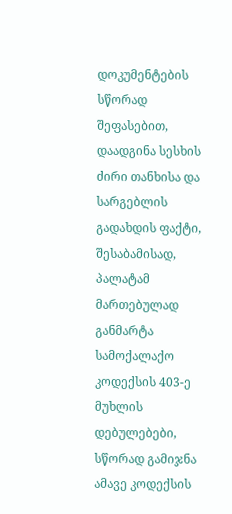დოკუმენტების სწორად შეფასებით, დაადგინა სესხის ძირი თანხისა და სარგებლის გადახდის ფაქტი, შესაბამისად, პალატამ მართებულად განმარტა სამოქალაქო კოდექსის 403-ე მუხლის დებულებები, სწორად გამიჯნა ამავე კოდექსის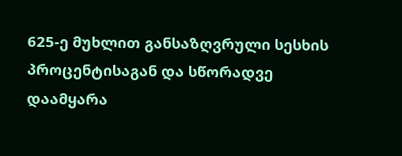625-ე მუხლით განსაზღვრული სესხის პროცენტისაგან და სწორადვე დაამყარა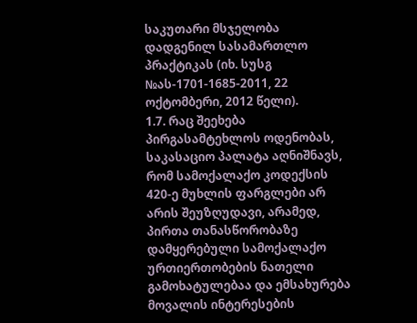საკუთარი მსჯელობა დადგენილ სასამართლო პრაქტიკას (იხ. სუსგ №ას-1701-1685-2011, 22 ოქტომბერი, 2012 წელი).
1.7. რაც შეეხება პირგასამტეხლოს ოდენობას, საკასაციო პალატა აღნიშნავს, რომ სამოქალაქო კოდექსის 420-ე მუხლის ფარგლები არ არის შეუზღუდავი, არამედ, პირთა თანასწორობაზე დამყერებული სამოქალაქო ურთიერთობების ნათელი გამოხატულებაა და ემსახურება მოვალის ინტერესების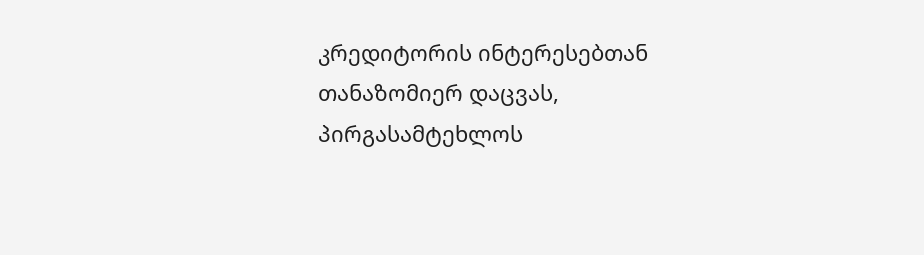კრედიტორის ინტერესებთან თანაზომიერ დაცვას, პირგასამტეხლოს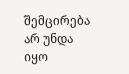შემცირება არ უნდა იყო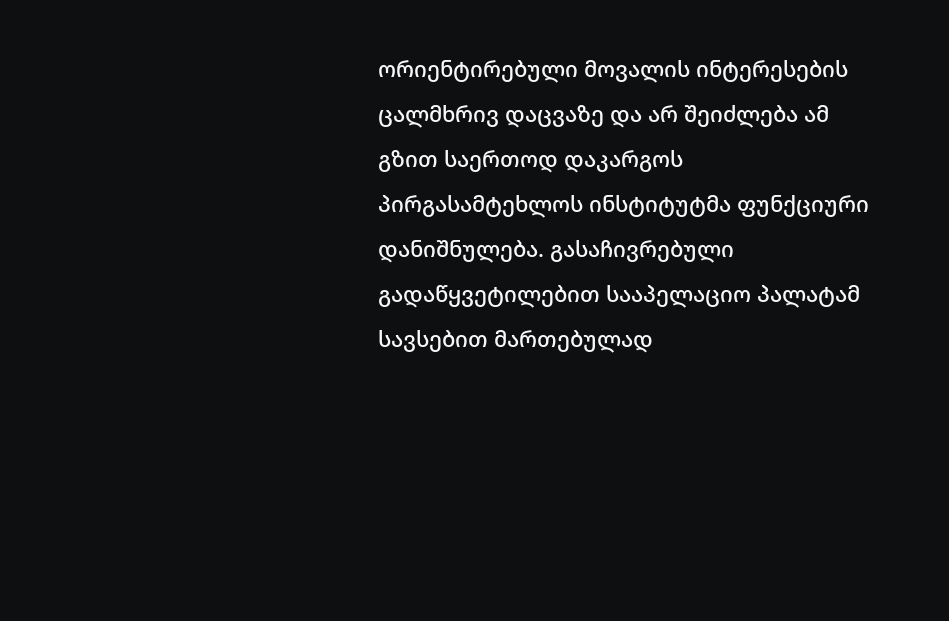ორიენტირებული მოვალის ინტერესების ცალმხრივ დაცვაზე და არ შეიძლება ამ გზით საერთოდ დაკარგოს პირგასამტეხლოს ინსტიტუტმა ფუნქციური დანიშნულება. გასაჩივრებული გადაწყვეტილებით სააპელაციო პალატამ სავსებით მართებულად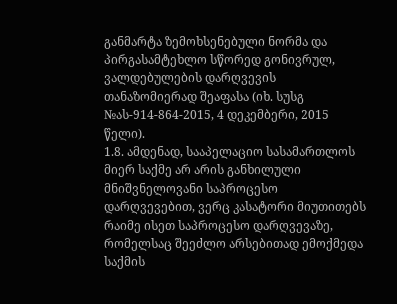განმარტა ზემოხსენებული ნორმა და პირგასამტეხლო სწორედ გონივრულ, ვალდებულების დარღვევის თანაზომიერად შეაფასა (იხ. სუსგ №ას-914-864-2015, 4 დეკემბერი, 2015 წელი).
1.8. ამდენად, სააპელაციო სასამართლოს მიერ საქმე არ არის განხილული მნიშვნელოვანი საპროცესო დარღვევებით, ვერც კასატორი მიუთითებს რაიმე ისეთ საპროცესო დარღვევაზე, რომელსაც შეეძლო არსებითად ემოქმედა საქმის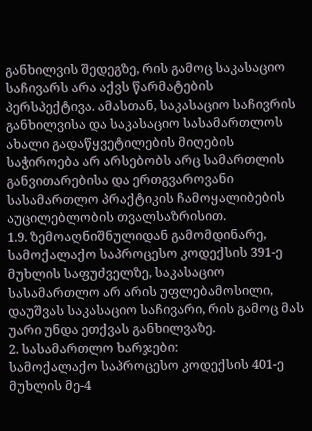განხილვის შედეგზე, რის გამოც საკასაციო საჩივარს არა აქვს წარმატების პერსპექტივა. ამასთან, საკასაციო საჩივრის განხილვისა და საკასაციო სასამართლოს ახალი გადაწყვეტილების მიღების საჭიროება არ არსებობს არც სამართლის განვითარებისა და ერთგვაროვანი სასამართლო პრაქტიკის ჩამოყალიბების აუცილებლობის თვალსაზრისით.
1.9. ზემოაღნიშნულიდან გამომდინარე, სამოქალაქო საპროცესო კოდექსის 391-ე მუხლის საფუძველზე, საკასაციო სასამართლო არ არის უფლებამოსილი, დაუშვას საკასაციო საჩივარი, რის გამოც მას უარი უნდა ეთქვას განხილვაზე.
2. სასამართლო ხარჯები:
სამოქალაქო საპროცესო კოდექსის 401-ე მუხლის მე-4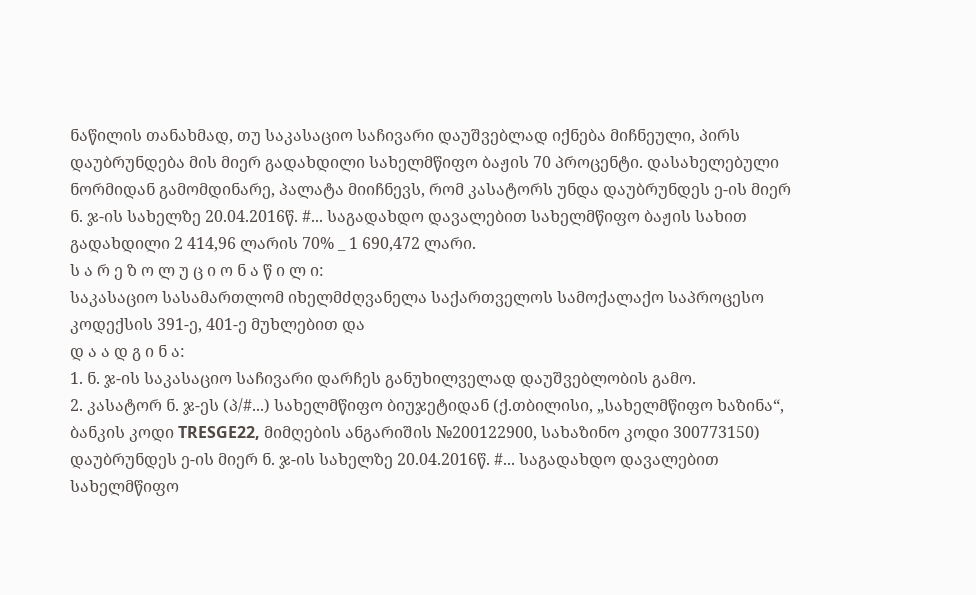ნაწილის თანახმად, თუ საკასაციო საჩივარი დაუშვებლად იქნება მიჩნეული, პირს დაუბრუნდება მის მიერ გადახდილი სახელმწიფო ბაჟის 70 პროცენტი. დასახელებული ნორმიდან გამომდინარე, პალატა მიიჩნევს, რომ კასატორს უნდა დაუბრუნდეს ე-ის მიერ ნ. ჯ-ის სახელზე 20.04.2016წ. #... საგადახდო დავალებით სახელმწიფო ბაჟის სახით გადახდილი 2 414,96 ლარის 70% _ 1 690,472 ლარი.
ს ა რ ე ზ ო ლ უ ც ი ო ნ ა წ ი ლ ი:
საკასაციო სასამართლომ იხელმძღვანელა საქართველოს სამოქალაქო საპროცესო კოდექსის 391-ე, 401-ე მუხლებით და
დ ა ა დ გ ი ნ ა:
1. ნ. ჯ-ის საკასაციო საჩივარი დარჩეს განუხილველად დაუშვებლობის გამო.
2. კასატორ ნ. ჯ-ეს (პ/#...) სახელმწიფო ბიუჯეტიდან (ქ.თბილისი, „სახელმწიფო ხაზინა“, ბანკის კოდი TRESGE22, მიმღების ანგარიშის №200122900, სახაზინო კოდი 300773150) დაუბრუნდეს ე-ის მიერ ნ. ჯ-ის სახელზე 20.04.2016წ. #... საგადახდო დავალებით სახელმწიფო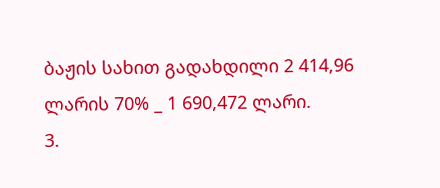ბაჟის სახით გადახდილი 2 414,96 ლარის 70% _ 1 690,472 ლარი.
3.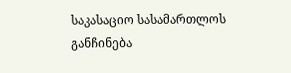საკასაციო სასამართლოს განჩინება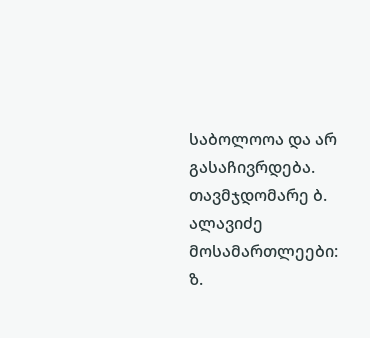საბოლოოა და არ გასაჩივრდება.
თავმჯდომარე ბ. ალავიძე
მოსამართლეები: ზ.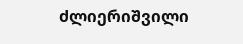ძლიერიშვილი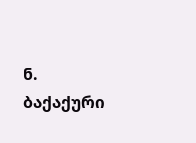ნ. ბაქაქური